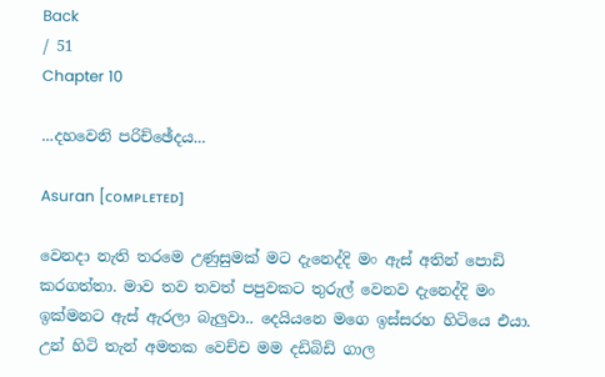Back
/ 51
Chapter 10

...දහවෙනි පරිච්ඡේදය...

Asuran [ᴄᴏᴍᴘʟᴇᴛᴇᴅ]

වෙනදා නැති තරමෙ උණුසුමක් මට දැනෙද්දි මං ඇස් අතින් පොඩි කරගත්තා. මාව තව තවත් පපුවකට තුරුල් වෙනව දැනෙද්දි මං ඉක්මනට ඇස් ඇරලා බැලුවා.. දෙයියනෙ මගෙ ඉස්සරහ හිටියෙ එයා. උන් හිටි තැන් අමතක වෙච්ච මම දඩිබිඩි ගාල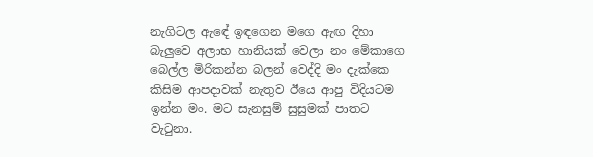නැගිටල ඇඳේ ඉඳගෙන මගෙ ඇඟ දිහා බැලුවෙ අලාභ හානියක් වෙලා නං මේකාගෙ බෙල්ල මිරිකන්න බලන් වෙද්දි මං දැක්කෙ කිසිම ආපදාවක් නැතුව ඊයෙ ආපු විදියටම ඉන්න මං. මට සැනසුම් සුසුමක් පාතට වැටුනා.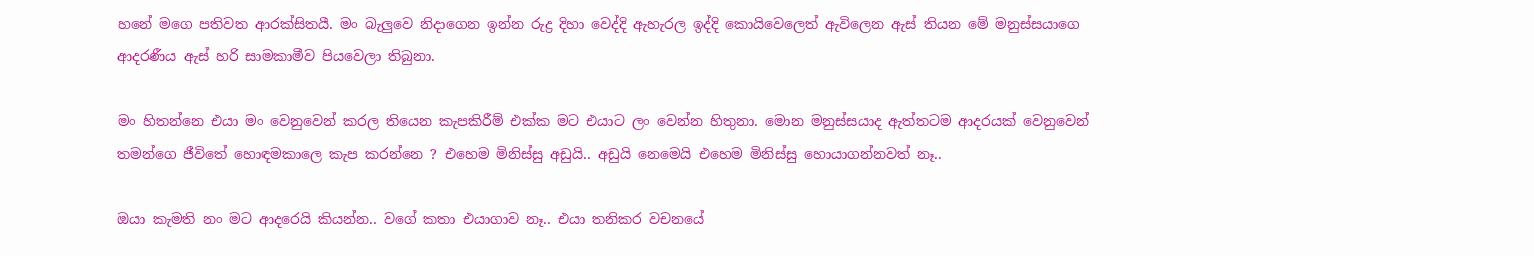හනේ මගෙ පතිවත ආරක්සිතයී. මං බැලුවෙ නිදාගෙන ඉන්න රුද්‍ර දිහා වෙද්දි ඇහැරල ඉද්දි කොයිවෙලෙත් ඇවිලෙන ඇස් තියන මේ මනුස්සයාගෙ ආදරණීය ඇස් හරි සාමකාමීව පියවෙලා තිබුනා.

මං හිතන්නෙ එයා මං වෙනුවෙන් කරල තියෙන කැපකිරීම් එක්ක මට එයාට ලං වෙන්න හිතුනා. මොන මනුස්සයාද ඇත්තටම ආදරයක් වෙනුවෙන් තමන්ගෙ ජීවිතේ හොඳමකාලෙ කැප කරන්නෙ ? එහෙම මිනිස්සු අඩුයි.. අඩුයි නෙමෙයි එහෙම මිනිස්සු හොයාගන්නවත් නෑ..

ඔයා කැමති නං මට ආදරෙයි කියන්න.. වගේ කතා එයාගාව නෑ.. එයා තනිකර වචනයේ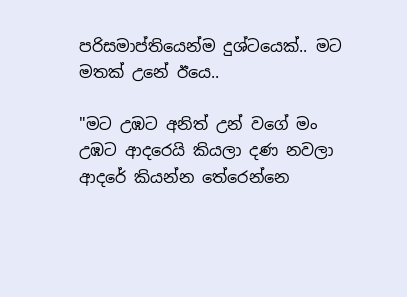පරිසමාප්තියෙන්ම දුශ්ටයෙක්.. මට මතක් උනේ ඊයෙ..

"මට උඹට අනිත් උන් වගේ මං උඹට ආදරෙයි කියලා දණ නවලා ආදරේ කියන්න තේරෙන්නෙ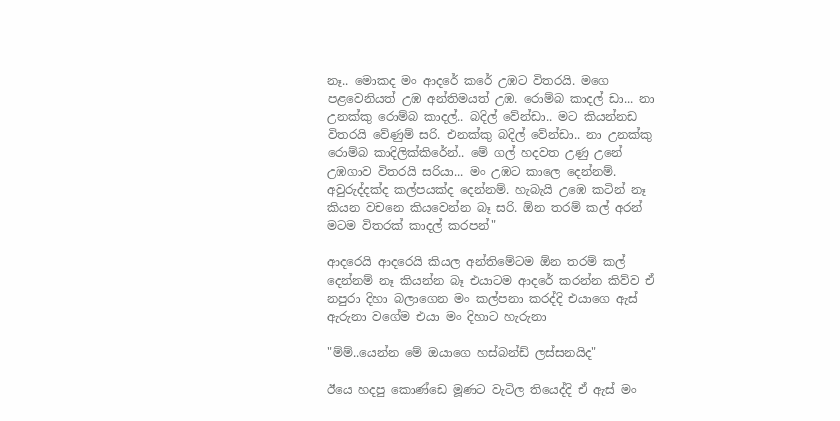නෑ.. මොකද මං ආදරේ කරේ උඹට විතරයි. මගෙ පළවෙනියත් උඹ අන්තිමයත් උඹ. රොම්බ කාදල් ඩා... නා උනක්කු රොම්බ කාදල්.. බදිල් වේන්ඩා.. මට කියන්නඩ විතරයි වේණුම් සරි. එනක්කු බදිල් වේන්ඩා.. නා උනක්කු රොම්බ කාදිලික්කිරේන්.. මේ ගල් හදවත උණු උනේ උඹගාව විතරයි සරියා... මං උඹට කාලෙ දෙන්නම්. අවුරුද්දක්ද කල්පයක්ද දෙන්නම්. හැබැයි උඹෙ කටින් නෑ කියන වචනෙ කියවෙන්න බෑ සරි. ඕන තරම් කල් අරන් මටම විතරක් කාදල් කරපන්"

ආදරෙයි ආදරෙයි කියල අන්තිමේටම ඕන තරම් කල් දෙන්නම් නෑ කියන්න බෑ එයාටම ආදරේ කරන්න කිව්ව ඒ නපුරා දිහා බලාගෙන මං කල්පනා කරද්දි එයාගෙ ඇස් ඇරුනා වගේම එයා මං දිහාට හැරුනා

"ම්ම්..යෙන්න මේ ඔයාගෙ හස්බන්ඩ් ලස්සනයිද"

ඊයෙ හදපු කොණ්ඩෙ මූණට වැටිල තියෙද්දි ඒ ඇස් මං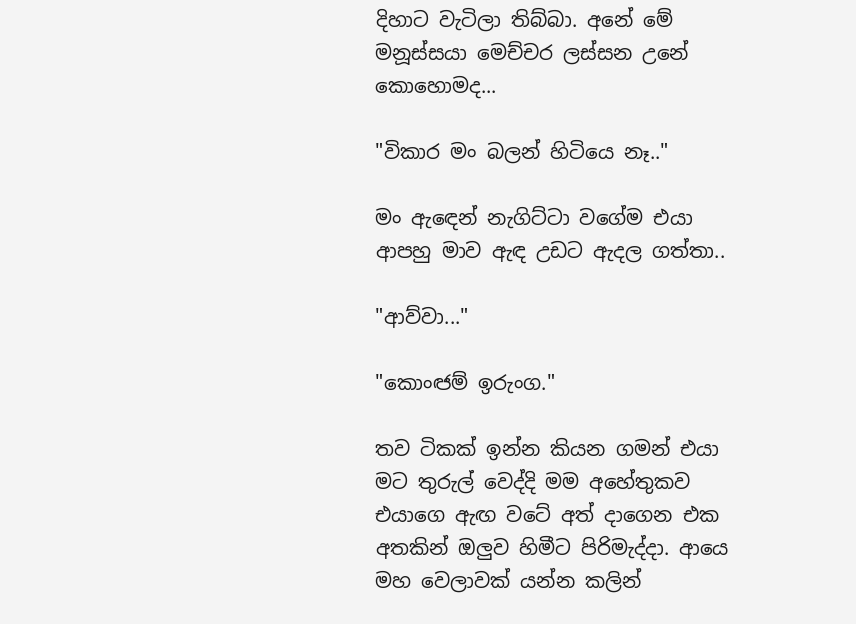දිහාට වැටිලා තිබ්බා. අනේ මේ මනූස්සයා මෙච්චර ලස්සන උනේ කොහොමද...

"විකාර මං බලන් හිටියෙ නෑ.."

මං ඇඳෙන් නැගිට්ටා වගේම එයා ආපහු මාව ඇඳ උඩට ඇදල ගත්තා..

"ආව්වා..."

"කොංඦම් ඉරුංග."

තව ටිකක් ඉන්න කියන ගමන් එයා මට තුරුල් වෙද්දි මම අහේතුකව එයාගෙ ඇඟ වටේ අත් දාගෙන එක අතකින් ඔලුව හිමීට පිරිමැද්දා. ආයෙ මහ වෙලාවක් යන්න කලින්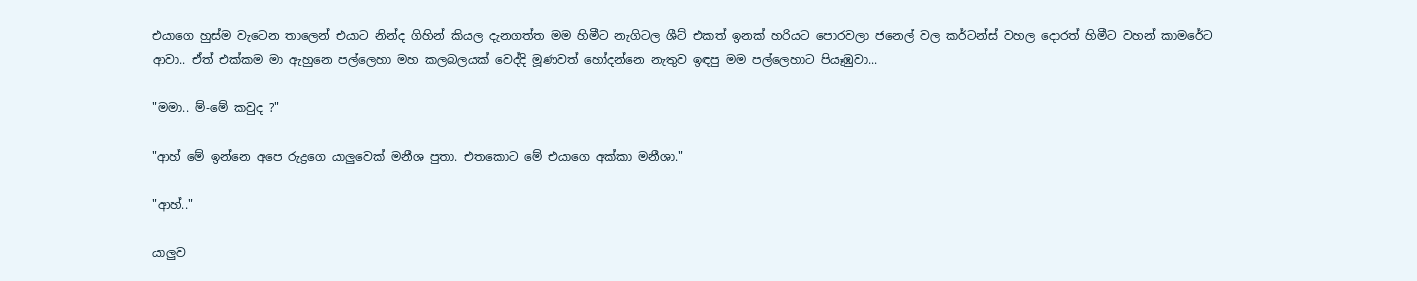එයාගෙ හුස්ම වැටෙන තාලෙන් එයාට නින්ද ගිහින් කියල දැනගත්ත මම හිමීට නැගිටල ශීට් එකත් ඉනක් හරියට පොරවලා ජනෙල් වල කර්ටන්ස් වහල දොරත් හිමීට වහන් කාමරේට ආවා.. ඒත් එක්කම මා ඇහුනෙ පල්ලෙහා මහ කලබලයක් වෙද්දි මූණවත් හෝදන්නෙ නැතුව ඉඳපු මම පල්ලෙහාට පියෑඹුවා...

"මමා.. ම්-මේ කවුද ?"

"ආහ් මේ ඉන්නෙ අපෙ රුද්‍රගෙ යාලුවෙක් මනීශ පුතා. එතකොට මේ එයාගෙ අක්කා මනීශා."

"ආහ්.."

යාලුව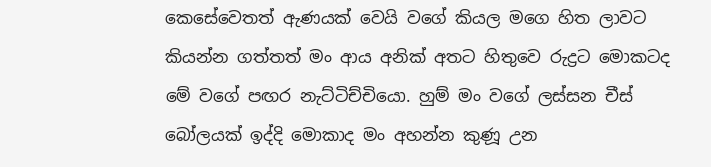කෙසේවෙතත් ඇණයක් වෙයි වගේ කියල මගෙ හිත ලාවට කියන්න ගත්තත් මං ආය අනික් අතට හිතුවෙ රුද්‍රට මොකටද මේ වගේ පඟර නැට්ටිච්චියො. හුම් මං වගේ ලස්සන චීස් බෝලයක් ඉද්දි මොකාද මං අහන්න කුණූ උන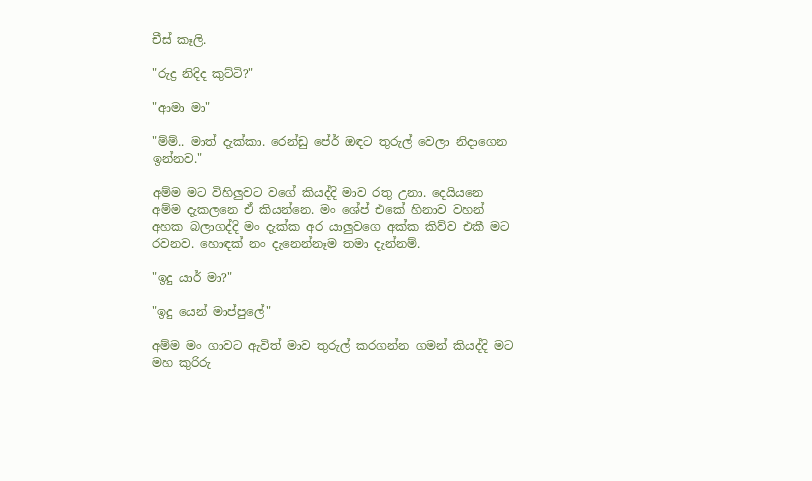චීස් කෑලි.

"රුද්‍ර නිදිද කුට්ටි?"

"ආමා මා"

"ම්ම්.. මාත් දැක්කා. රෙන්ඩු පේර් ඔඳට තුරුල් වෙලා නිදාගෙන ඉන්නව."

අම්ම මට විහිලුවට වගේ කියද්දි මාව රතු උනා. දෙයියනෙ අම්ම දැකලනෙ ඒ කියන්නෙ. මං ශේප් එකේ හිනාව වහන් අහක බලාගද්දි මං දැක්ක අර යාලුවගෙ අක්ක කිව්ව එකී මට රවනව. හොඳක් නං දැනෙන්නෑම තමා දැන්නම්.

"ඉදු යාර් මා?"

"ඉදු යෙන් මාප්පුලේ"

අම්ම මං ගාවට ඇවිත් මාව තුරුල් කරගන්න ගමන් කියද්දි මට මහ කුරිරු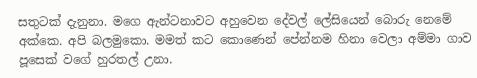සතුටක් දැනුනා. මගෙ ඇන්ටනාවට අහුවෙන දේවල් ලේසියෙන් බොරු නෙමේ අක්කෙ. අපි බලමුකො. මමත් කට කොණෙන් පේන්නම හිනා වෙලා අම්මා ගාව පූසෙක් වගේ හුරතල් උනා.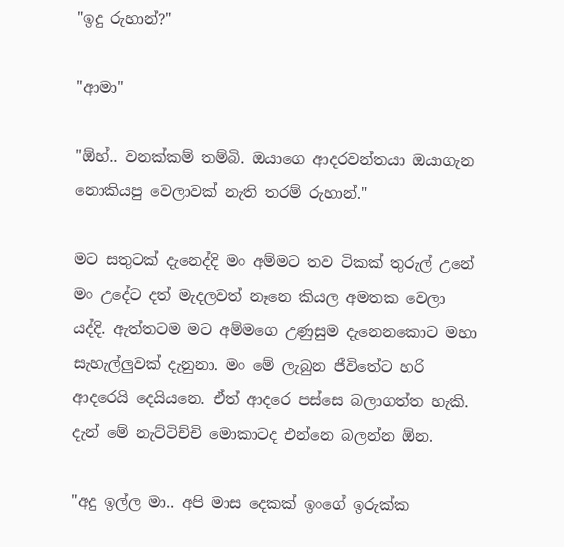"ඉදු රුහාන්?"

"ආමා"

"ඕහ්.. වනක්කම් තම්බි. ඔයාගෙ ආදරවන්තයා ඔයාගැන නොකියපු වෙලාවක් නැති තරම් රුහාන්."

මට සතුටක් දැනෙද්දි මං අම්මට තව ටිකක් තුරුල් උනේ මං උදේට දත් මැදලවත් නෑනෙ කියල අමතක වෙලා යද්දි. ඇත්තටම මට අම්මගෙ උණුසුම දැනෙනකොට මහා සැහැල්ලුවක් දැනුනා. මං මේ ලැබුන ජීවිතේට හරි ආදරෙයි දෙයියනෙ. ඒත් ආදරෙ පස්සෙ බලාගත්ත හැකි. දැන් මේ නැට්ටිච්චි මොකාටද එන්නෙ බලන්න ඕන.

"අදු ඉල්ල මා.. අපි මාස දෙකක් ඉංගේ ඉරුක්ක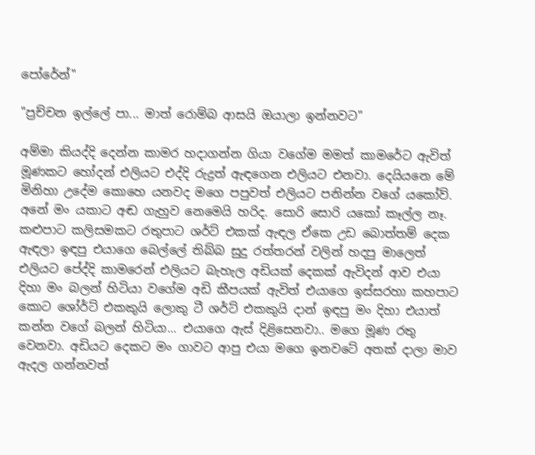පෝරේන්"

"ප්‍රච්චන ඉල්ලේ පා... මාත් රොම්බ ආසයි ඔයාලා ඉන්නවට"

අම්මා කියද්දි දෙන්න කාමර හදාගන්න ගියා වගේම මමත් කාමරේට ඇවිත් මූණකට හෝදන් එලියට එද්දි රුද්‍රත් ඇඳගෙන එලියට එනවා. දෙයියනෙ මේ මිනිහා උදේම කොහෙ යනවද මගෙ පපුවත් එලියට පනින්න වගේ යකෝව්. අනේ මං යකාට අඬ ගැහුව නෙමෙයි හරිද. සොරි සොරි යකෝ කෑල්ල නෑ. කළුපාට කලිසමකට රතුපාට ශර්ට් එකක් ඇඳල ඒකෙ උඩ බොත්තම් දෙක ඇඳලා ඉඳපු එයාගෙ බෙල්ලේ තිබ්බ සුදු රත්තරන් වලින් හදපු මාලෙත් එලියට පේද්දි කාමරෙන් එලියට බැහැල අඩියක් දෙකක් ඇවිදන් ආව එයා දිහා මං බලන් හිටියා වගේම අඩි කීපයක් ඇවිත් එයාගෙ ඉස්සරහා කහපාට කොට ශෝර්ට් එකකුයි ලොකු ටී ශර්ට් එකකුයි දාන් ඉඳපු මං දිහා එයාත් කන්න වගේ බලන් හිටියා... එයාගෙ ඇස් දිළිසෙනවා.. මගෙ මූණ රතු වෙනවා. අඩියට දෙකට මං ගාවට ආපු එයා මගෙ ඉනවටේ අතක් දාලා මාව ඇදල ගන්නවත්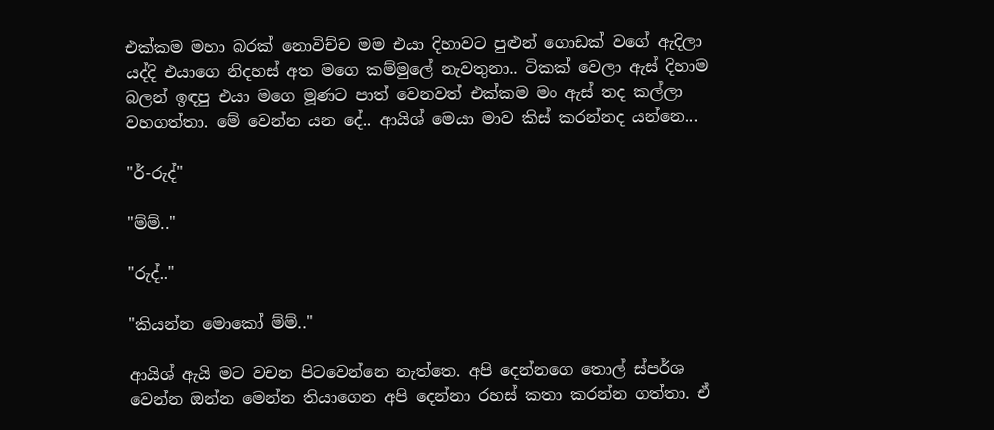එක්කම මහා බරක් නොවිච්ච මම එයා දිහාවට පුළුන් ගොඩක් වගේ ඇදිලා යද්දි එයාගෙ නිදහස් අත මගෙ කම්මුලේ නැවතුනා.. ටිකක් වෙලා ඇස් දිහාම බලන් ඉඳපු එයා මගෙ මූණට පාත් වෙනවත් එක්කම මං ඇස් තද කල්ලා වහගත්තා. මේ වෙන්න යන දේ.. ආයිශ් මෙයා මාව කිස් කරන්නද යන්නෙ...

"ර්-රුද්"

"ම්ම්.."

"රුද්.."

"කියන්න මොකෝ ම්ම්.."

ආයිශ් ඇයි මට වචන පිටවෙන්නෙ නැත්තෙ. අපි දෙන්නගෙ තොල් ස්පර්ශ වෙන්න ඔන්න මෙන්න තියාගෙන අපි දෙන්නා රහස් කතා කරන්න ගත්තා. ඒ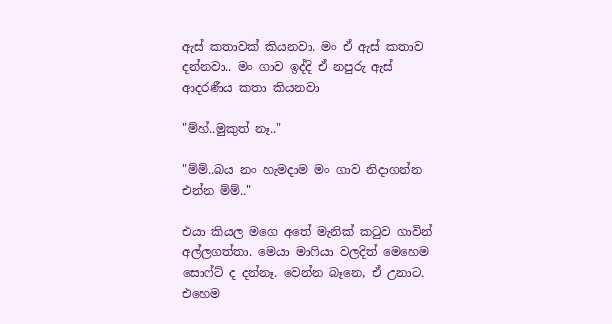ඇස් කතාවක් කියනවා. මං ඒ ඇස් කතාව දන්නවා.. මං ගාව ඉද්දි ඒ නපුරු ඇස් ආදරණීය කතා කියනවා

"ම්හ්..මුකුත් නෑ.."

"ම්ම්..බය නං හැමදාම මං ගාව නිදාගන්න එන්න ම්ම්.."

එයා කියල මගෙ අතේ මැනික් කටුව ගාවින් අල්ලගත්තා. මෙයා මාෆියා වලදිත් මෙහෙම සොෆ්ට් ද දන්නෑ. වෙන්න බෑනෙ, ඒ උනාට. එහෙම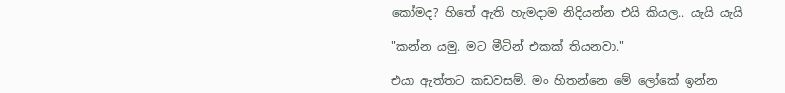කෝමද? හිතේ ඇති හැමදාම නිදියන්න එයි කියල.. යැයි යැයි

"කන්න යමු. මට මීටින් එකක් තියනවා."

එයා ඇත්තට කඩවසම්. මං හිතන්නෙ මේ ලෝකේ ඉන්න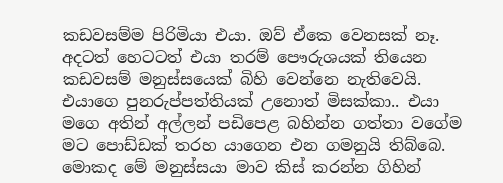කඩවසම්ම පිරිමියා එයා. ඔව් ඒකෙ වෙනසක් නෑ. අදටත් හෙටටත් එයා තරම් පෞරුශයක් තියෙන කඩවසම් මනුස්සයෙක් බිහි වෙන්නෙ නැතිවෙයි. එයාගෙ පුනරුප්පත්තියක් උනොත් මිසක්කා.. එයා මගෙ අතින් අල්ලන් පඩිපෙළ බහින්න ගත්තා වගේම මට පොඩ්ඩක් තරහ යාගෙන එන ගමනුයි තිබ්බෙ. මොකද මේ මනුස්සයා මාව කිස් කරන්න ගිහින්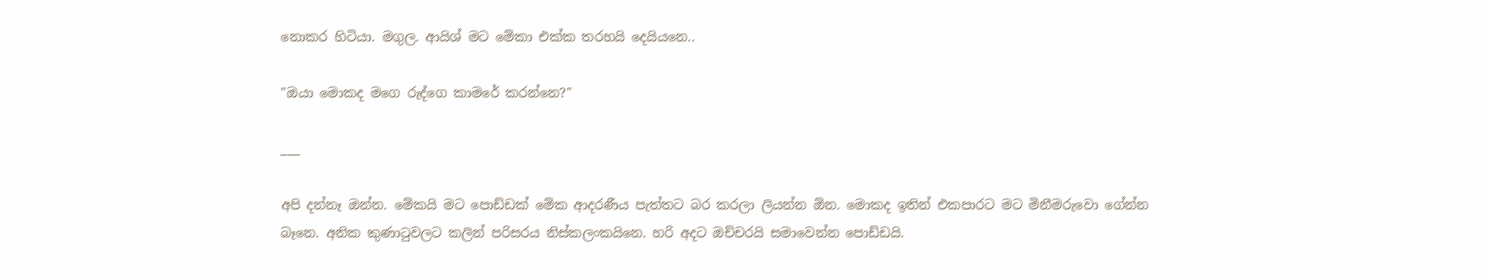නොකර හිටියා. මගුල. ආයිශ් මට මේකා එක්ක තරහයි දෙයියනෙ..

"ඔයා මොකද මගෙ රුද්ගෙ කාමරේ කරන්නෙ?"

___

අපි දන්නෑ ඔන්න. මේකයි මට පොඩ්ඩක් මේක ආදරණීය පැත්තට බර කරලා ලියන්න ඕන. මොකද ඉතින් එකපාරට මට මිනීමරුවො ගේන්න බෑනෙ. අනික කුණාටුවලට කලින් පරිසරය නිස්කලංකයිනෙ. හරි අදට ඔච්චරයි සමාවෙන්න පොඩ්ඩයි.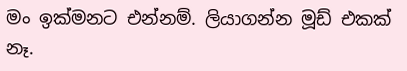මං ඉක්මනට එන්නම්. ලියාගන්න මූඩ් එකක් නෑ.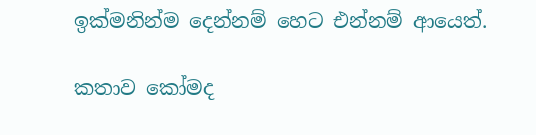ඉක්මනින්ම දෙන්නම් හෙට එන්නම් ආයෙත්.

කතාව කෝමද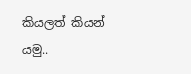කියලත් කියන් යමු..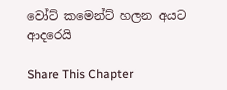වෝට් කමෙන්ට් හලන අයට ආදරෙයි

Share This Chapter